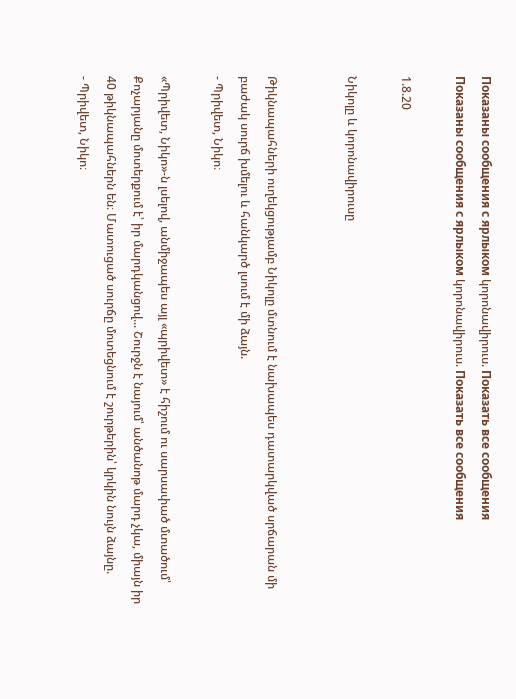Показаны сообщения с ярлыком կորոնավիրուս. Показать все сообщения
Показаны сообщения с ярлыком կորոնավիրուս. Показать все сообщения

1.8.20

Նիկոլը և կորոնավիրուսը


Թիկնապահների ուղեկցությամբ Նիկոլը մտնում է նախապես դատարկված սրճարան մի բաժակ սուրճ խմելու և հանկարծ լսում է մի ձայն.
- Պրիվետ, Նիկո։

«Պրիվետ, Նիկո»-ն լսելով, անմիջապես այլ «պրիվետ» է հիշում ու սարսափած մտածում՝ Քոչարյանը մոտերքում է՝ իր մարդկանցով... Շուրջն է նայում՝ անծանոթ մարդ չկա, միայն իր 40 թիկնապահներն են։ Մատուցած սուրճը մոտեցնում է շուրթերին՝ կրկին նույն ձայնը.
- Պրիվետ, Նիկո։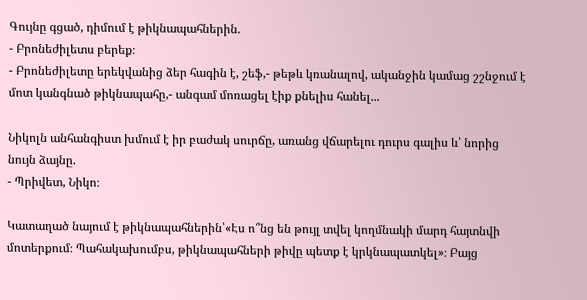Գույնը գցած, դիմում է թիկնապահներին.
- Բրոնեժիլետս բերեք։
- Բրոնեժիլետը երեկվանից ձեր հագին է, շեֆ,- թեթև կռանալով, ականջին կամաց շշնջում է մոտ կանգնած թիկնապահը,- անգամ մոռացել էիք քնելիս հանել...

Նիկոլն անհանգիստ խմում է իր բաժակ սուրճը, առանց վճարելու դուրս գալիս և՝ նորից նույն ձայնը.
- Պրիվետ, Նիկո։

Կատաղած նայում է թիկնապահներին՝«Էս ո՞նց են թույլ տվել կողմնակի մարդ հայտնվի մոտերքում։ Պահակախումբս, թիկնապահների թիվը պետք է կրկնապատկել»։ Բայց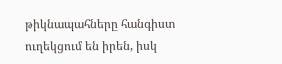թիկնապահները հանգիստ ուղեկցում են իրեն, իսկ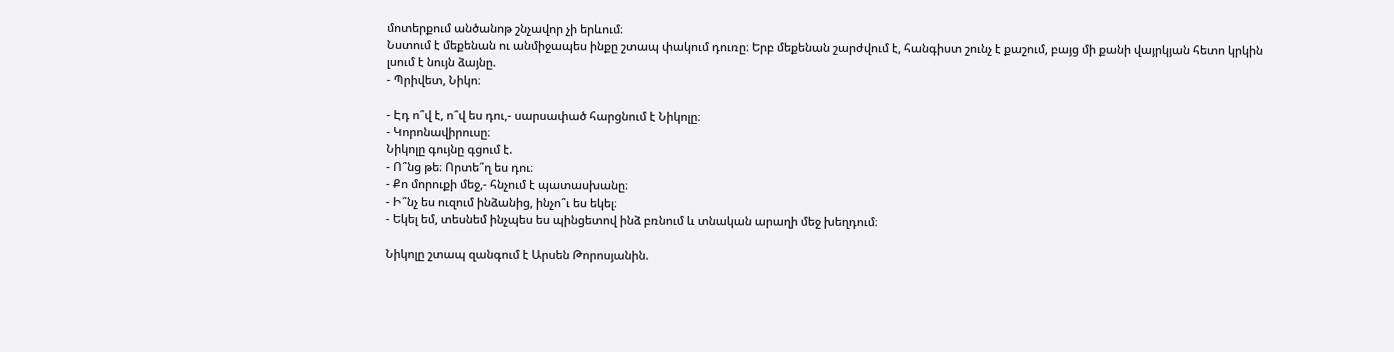մոտերքում անծանոթ շնչավոր չի երևում։
Նստում է մեքենան ու անմիջապես ինքը շտապ փակում դուռը։ Երբ մեքենան շարժվում է, հանգիստ շունչ է քաշում, բայց մի քանի վայրկյան հետո կրկին լսում է նույն ձայնը.
- Պրիվետ, Նիկո։

- Էդ ո՞վ է, ո՞վ ես դու,- սարսափած հարցնում է Նիկոլը։
- Կորոնավիրուսը։
Նիկոլը գույնը գցում է.
- Ո՞նց թե։ Որտե՞ղ ես դու։
- Քո մորուքի մեջ,- հնչում է պատասխանը։
- Ի՞նչ ես ուզում ինձանից, ինչո՞ւ ես եկել։
- Եկել եմ, տեսնեմ ինչպես ես պինցետով ինձ բռնում և տնական արաղի մեջ խեղդում։

Նիկոլը շտապ զանգում է Արսեն Թորոսյանին.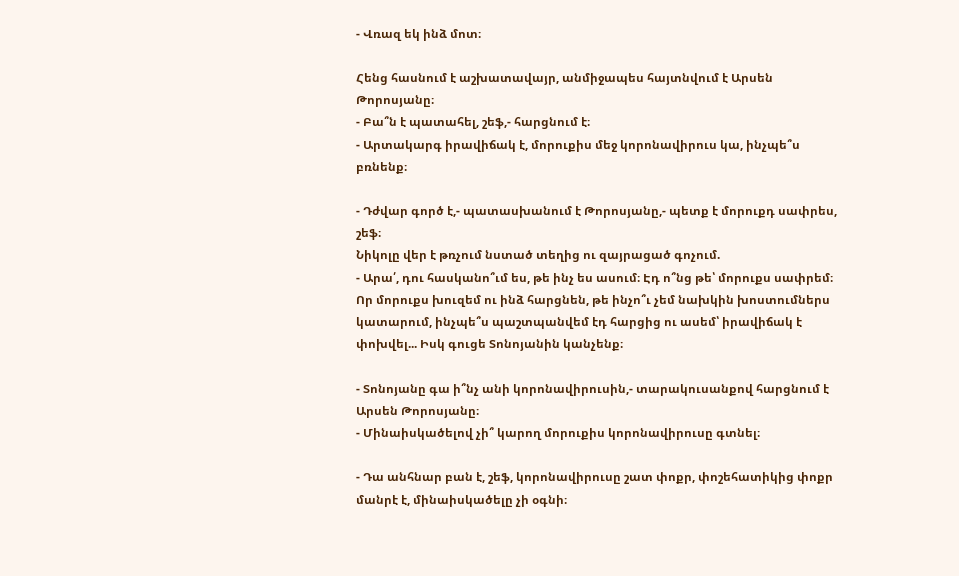- Վռազ եկ ինձ մոտ։

Հենց հասնում է աշխատավայր, անմիջապես հայտնվում է Արսեն Թորոսյանը։
- Բա՞ն է պատահել, շեֆ,- հարցնում է։
- Արտակարգ իրավիճակ է, մորուքիս մեջ կորոնավիրուս կա, ինչպե՞ս բռնենք։

- Դժվար գործ է,- պատասխանում է Թորոսյանը,- պետք է մորուքդ սափրես, շեֆ։
Նիկոլը վեր է թռչում նստած տեղից ու զայրացած գոչում.
- Արա՛, դու հասկանո՞ւմ ես, թե ինչ ես ասում։ Էդ ո՞նց թե՝ մորուքս սափրեմ։ Որ մորուքս խուզեմ ու ինձ հարցնեն, թե ինչո՞ւ չեմ նախկին խոստումներս կատարում, ինչպե՞ս պաշտպանվեմ էդ հարցից ու ասեմ՝ իրավիճակ է փոխվել... Իսկ գուցե Տոնոյանին կանչենք։

- Տոնոյանը գա ի՞նչ անի կորոնավիրուսին,- տարակուսանքով հարցնում է Արսեն Թորոսյանը։
- Մինաիսկածելով չի՞ կարող մորուքիս կորոնավիրուսը գտնել։

- Դա անհնար բան է, շեֆ, կորոնավիրուսը շատ փոքր, փոշեհատիկից փոքր մանրէ է, մինաիսկածելը չի օգնի։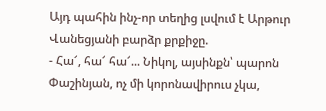Այդ պահին ինչ-որ տեղից լսվում է Արթուր Վանեցյանի բարձր քրքիջը.
- Հա՜, հա՜ հա՜... Նիկոլ, այսինքն՝ պարոն Փաշինյան, ոչ մի կորոնավիրուս չկա,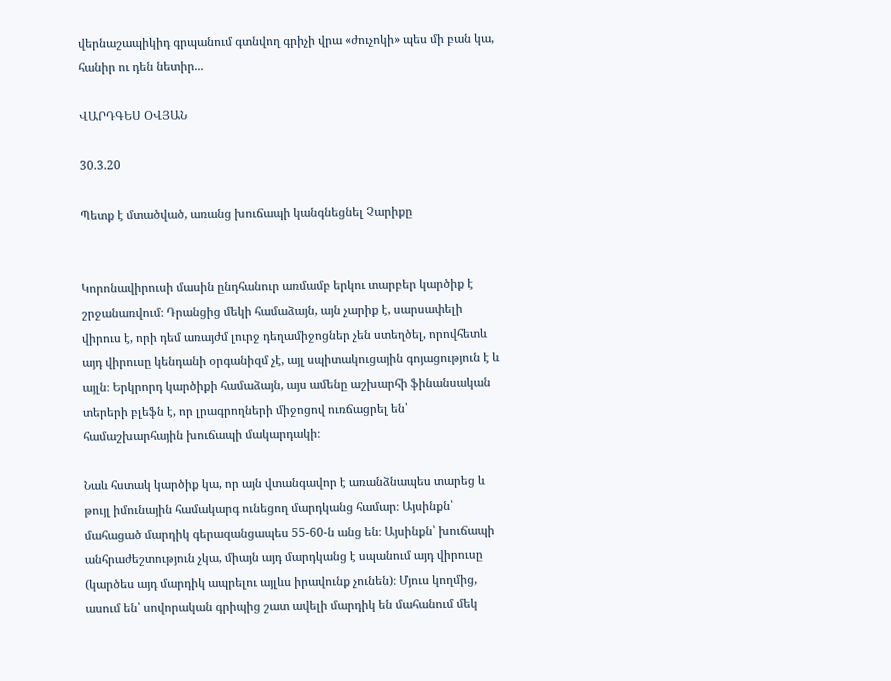վերնաշապիկիդ գրպանում գտնվող գրիչի վրա «ժուչոկի» պես մի բան կա, հանիր ու դեն նետիր...

ՎԱՐԴԳԵՍ ՕՎՅԱՆ

30.3.20

Պետք է մտածված, առանց խուճապի կանգնեցնել Չարիքը


Կորոնավիրուսի մասին ընդհանուր առմամբ երկու տարբեր կարծիք է շրջանառվում։ Դրանցից մեկի համաձայն, այն չարիք է, սարսափելի վիրուս է, որի դեմ առայժմ լուրջ դեղամիջոցներ չեն ստեղծել, որովհետև այդ վիրուսը կենդանի օրգանիզմ չէ, այլ սպիտակուցային գոյացություն է և այլն։ Երկրորդ կարծիքի համաձայն, այս ամենը աշխարհի ֆինանսական տերերի բլեֆն է, որ լրագրողների միջոցով ուռճացրել են՝ համաշխարհային խուճապի մակարդակի։

Նաև հստակ կարծիք կա, որ այն վտանգավոր է առանձնապես տարեց և թույլ իմունային համակարգ ունեցող մարդկանց համար։ Այսինքն՝ մահացած մարդիկ գերազանցապես 55-60-ն անց են։ Այսինքն՝ խուճապի անհրաժեշտություն չկա, միայն այդ մարդկանց է սպանում այդ վիրուսը (կարծես այդ մարդիկ ապրելու այլևս իրավունք չունեն)։ Մյուս կողմից, ասում են՝ սովորական գրիպից շատ ավելի մարդիկ են մահանում մեկ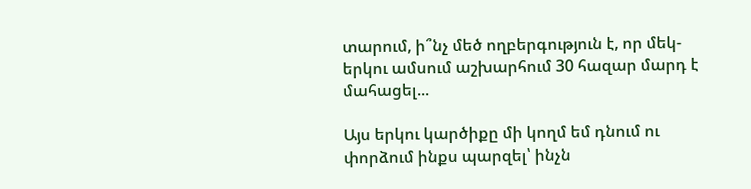տարում, ի՞նչ մեծ ողբերգություն է, որ մեկ-երկու ամսում աշխարհում 30 հազար մարդ է մահացել...

Այս երկու կարծիքը մի կողմ եմ դնում ու փորձում ինքս պարզել՝ ինչն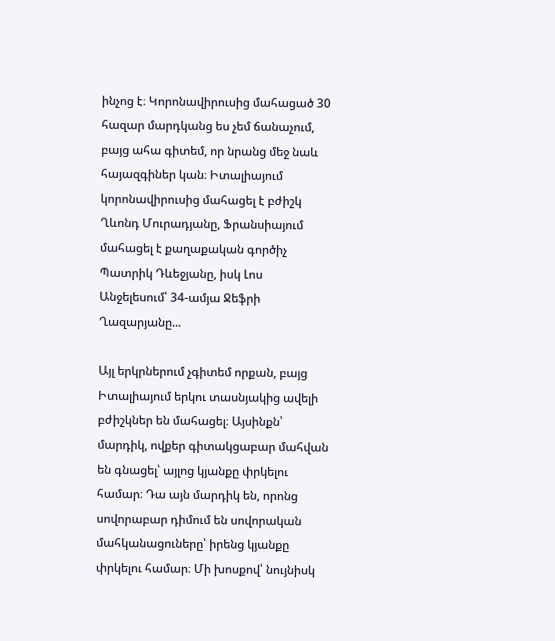ինչոց է։ Կորոնավիրուսից մահացած 30 հազար մարդկանց ես չեմ ճանաչում, բայց ահա գիտեմ, որ նրանց մեջ նաև հայազգիներ կան։ Իտալիայում կորոնավիրուսից մահացել է բժիշկ Ղևոնդ Մուրադյանը, Ֆրանսիայում մահացել է քաղաքական գործիչ Պատրիկ Դևեջյանը, իսկ Լոս Անջելեսում՝ 34-ամյա Ջեֆրի Ղազարյանը...

Այլ երկրներում չգիտեմ որքան, բայց Իտալիայում երկու տասնյակից ավելի բժիշկներ են մահացել։ Այսինքն՝ մարդիկ, ովքեր գիտակցաբար մահվան են գնացել՝ այլոց կյանքը փրկելու համար։ Դա այն մարդիկ են, որոնց սովորաբար դիմում են սովորական մահկանացուները՝ իրենց կյանքը փրկելու համար։ Մի խոսքով՝ նույնիսկ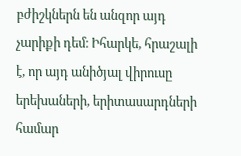բժիշկներն են անզոր այդ չարիքի դեմ։ Իհարկե, հրաշալի է, որ այդ անիծյալ վիրուսը երեխաների, երիտասարդների համար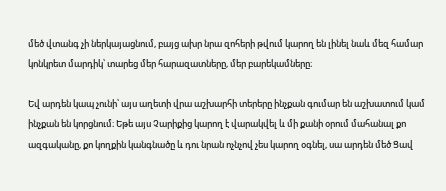մեծ վտանգ չի ներկայացնում, բայց ախր նրա զոհերի թվում կարող են լինել նաև մեզ համար կոնկրետ մարդիկ՝ տարեց մեր հարազատները, մեր բարեկամները։

Եվ արդեն կապ չունի՝ այս աղետի վրա աշխարհի տերերը ինչքան գումար են աշխատում կամ ինչքան են կորցնում։ Եթե այս Չարիքից կարող է վարակվել և մի քանի օրում մահանալ քո ազգականը, քո կողքին կանգնածը և դու նրան ոչնչով չես կարող օգնել, սա արդեն մեծ Ցավ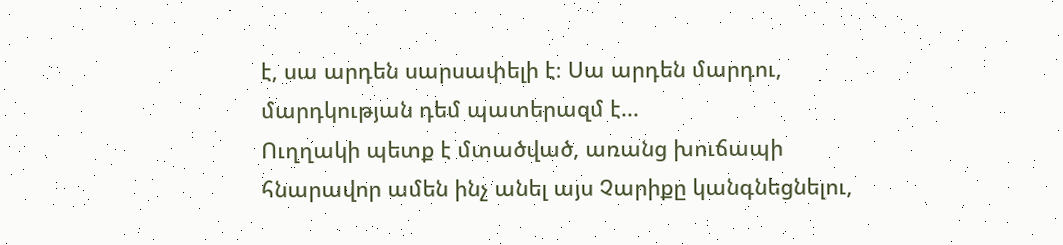է, սա արդեն սարսափելի է։ Սա արդեն մարդու, մարդկության դեմ պատերազմ է...
Ուղղակի պետք է մտածված, առանց խուճապի հնարավոր ամեն ինչ անել այս Չարիքը կանգնեցնելու,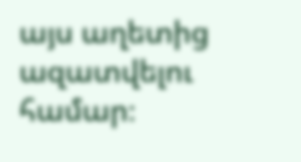այս աղետից ազատվելու համար։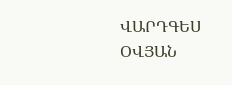ՎԱՐԴԳԵՍ ՕՎՅԱՆ